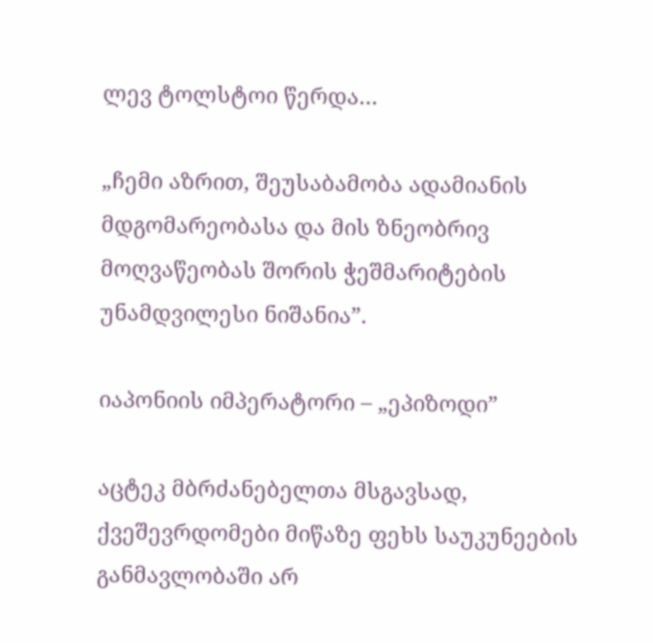ლევ ტოლსტოი წერდა…

„ჩემი აზრით, შეუსაბამობა ადამიანის მდგომარეობასა და მის ზნეობრივ მოღვაწეობას შორის ჭეშმარიტების უნამდვილესი ნიშანია”.

იაპონიის იმპერატორი – „ეპიზოდი”

აცტეკ მბრძანებელთა მსგავსად, ქვეშევრდომები მიწაზე ფეხს საუკუნეების განმავლობაში არ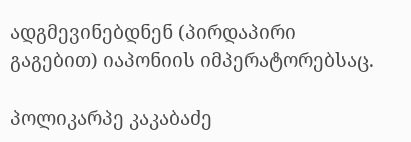ადგმევინებდნენ (პირდაპირი გაგებით) იაპონიის იმპერატორებსაც.

პოლიკარპე კაკაბაძე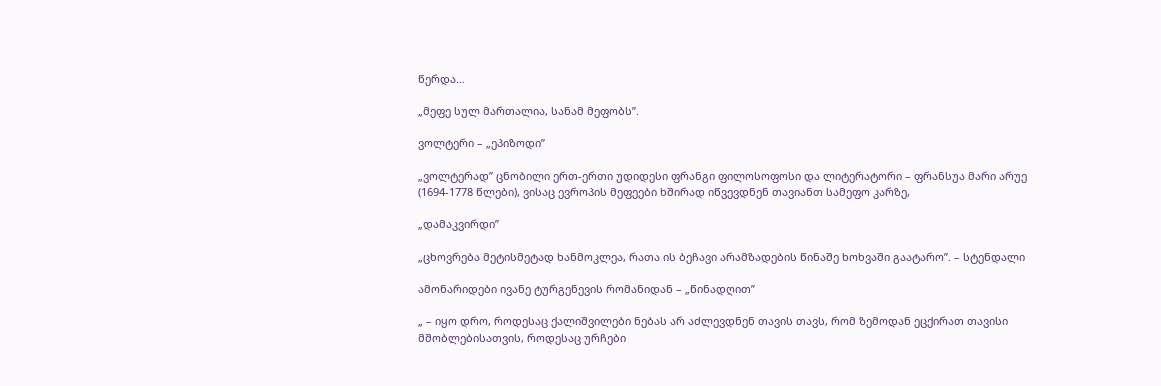წერდა…

„მეფე სულ მართალია, სანამ მეფობს”.

ვოლტერი – „ეპიზოდი”

„ვოლტერად” ცნობილი ერთ-ერთი უდიდესი ფრანგი ფილოსოფოსი და ლიტერატორი – ფრანსუა მარი არუე (1694-1778 წლები), ვისაც ევროპის მეფეები ხშირად იწვევდნენ თავიანთ სამეფო კარზე,

„დამაკვირდი”

„ცხოვრება მეტისმეტად ხანმოკლეა, რათა ის ბეჩავი არამზადების წინაშე ხოხვაში გაატარო”. – სტენდალი

ამონარიდები ივანე ტურგენევის რომანიდან – „წინადღით”

„ – იყო დრო, როდესაც ქალიშვილები ნებას არ აძლევდნენ თავის თავს, რომ ზემოდან ეცქირათ თავისი მშობლებისათვის, როდესაც ურჩები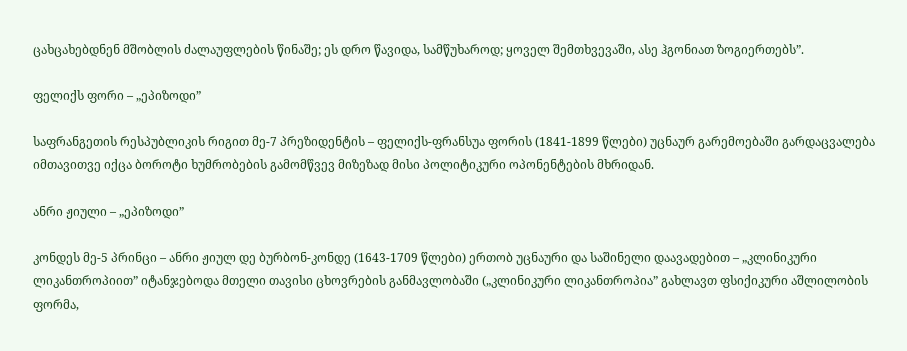ცახცახებდნენ მშობლის ძალაუფლების წინაშე; ეს დრო წავიდა, სამწუხაროდ; ყოველ შემთხვევაში, ასე ჰგონიათ ზოგიერთებს”.

ფელიქს ფორი – „ეპიზოდი”

საფრანგეთის რესპუბლიკის რიგით მე-7 პრეზიდენტის – ფელიქს-ფრანსუა ფორის (1841-1899 წლები) უცნაურ გარემოებაში გარდაცვალება იმთავითვე იქცა ბოროტი ხუმრობების გამომწვევ მიზეზად მისი პოლიტიკური ოპონენტების მხრიდან.

ანრი ჟიული – „ეპიზოდი”

კონდეს მე-5 პრინცი – ანრი ჟიულ დე ბურბონ-კონდე (1643-1709 წლები) ერთობ უცნაური და საშინელი დაავადებით – „კლინიკური ლიკანთროპიით” იტანჯებოდა მთელი თავისი ცხოვრების განმავლობაში („კლინიკური ლიკანთროპია” გახლავთ ფსიქიკური აშლილობის ფორმა,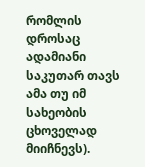რომლის დროსაც ადამიანი საკუთარ თავს ამა თუ იმ სახეობის ცხოველად მიიჩნევს).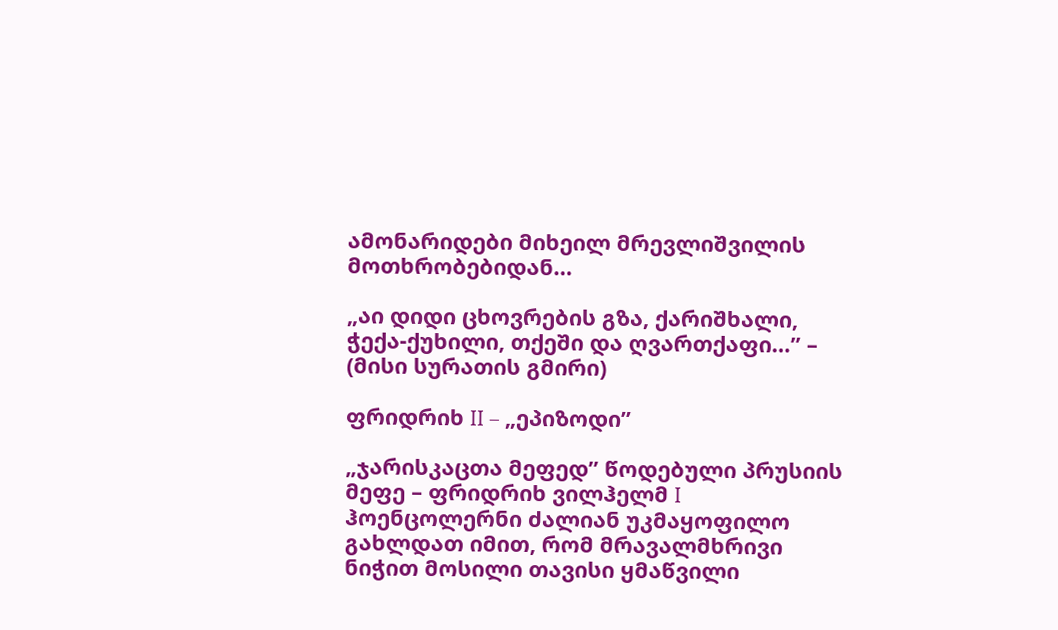ამონარიდები მიხეილ მრევლიშვილის მოთხრობებიდან…

„აი დიდი ცხოვრების გზა, ქარიშხალი, ჭექა-ქუხილი, თქეში და ღვართქაფი…” – (მისი სურათის გმირი)

ფრიდრიხ II – „ეპიზოდი”

„ჯარისკაცთა მეფედ” წოდებული პრუსიის მეფე – ფრიდრიხ ვილჰელმ I ჰოენცოლერნი ძალიან უკმაყოფილო გახლდათ იმით, რომ მრავალმხრივი ნიჭით მოსილი თავისი ყმაწვილი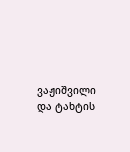ვაჟიშვილი და ტახტის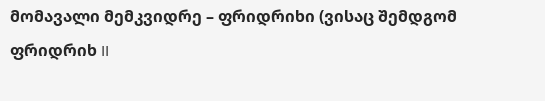მომავალი მემკვიდრე – ფრიდრიხი (ვისაც შემდგომ ფრიდრიხ II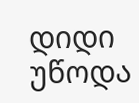დიდი უწოდა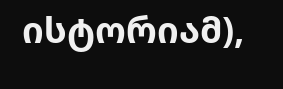ისტორიამ),